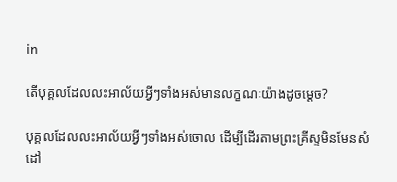in

តើបុគ្គលដែលលះអាល័យអ្វីៗទាំងអស់មានលក្ខណៈយ៉ាងដូចម្ដេច?

បុគ្គលដែលលះអាល័យអ្វីៗទាំងអស់ចោល ដើម្បីដើរតាមព្រះគ្រីស្ទមិនមែនសំដៅ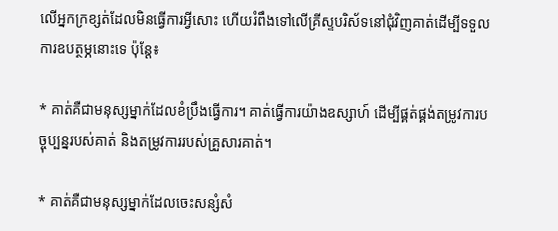លើអ្នកក្រខ្សត់ដែលមិនធ្វើការអី្វសោះ ហើយរំពឹងទៅលើគ្រីស្ទបរិស័ទនៅជុំវិញគាត់ដើម្បីទទួលការឧបត្ថម្ភនោះទេ ប៉ុន្តែ៖

* គាត់គឺជាមនុស្សម្នាក់ដែលខំប្រឹងធ្វើការ។ គាត់ធ្វើការយ៉ាងឧស្សាហ៍ ដើម្បីផ្គត់ផ្គង់តម្រូវការបច្ចុប្បន្នរបស់គាត់ និងតម្រូវការរបស់គ្រួសារគាត់។

* គាត់គឺជាមនុស្សម្នាក់ដែលចេះសន្សំសំ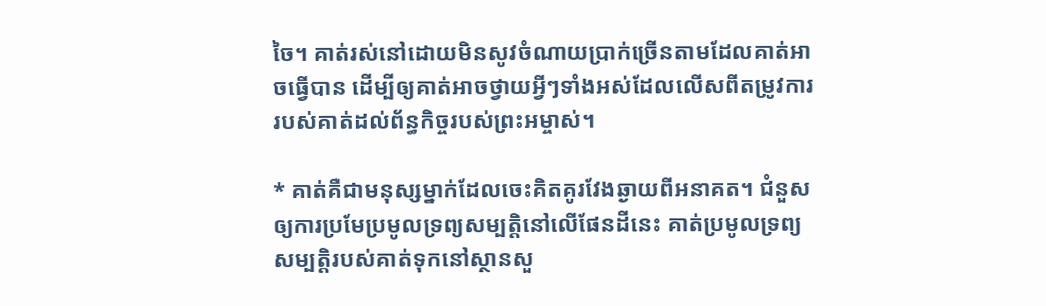ចៃ។ គាត់រស់នៅដោយមិនសូវចំណាយប្រាក់ច្រើនតាមដែលគាត់អាចធ្វើបាន ដើម្បីឲ្យគាត់អាចថ្វាយអ្វីៗទាំងអស់ដែលលើសពីតម្រូវការរបស់គាត់ដល់ព័ន្ធកិច្ចរបស់ព្រះអម្ចាស់។

* គាត់គឺជាមនុស្សម្នាក់ដែលចេះគិតគូរវែងឆ្ងាយពីអនាគត។ ជំនួសឲ្យការប្រមែប្រមូលទ្រព្យសម្បត្តិនៅលើផែនដីនេះ គាត់ប្រមូលទ្រព្យសម្បត្តិរបស់គាត់ទុកនៅស្ថានសួ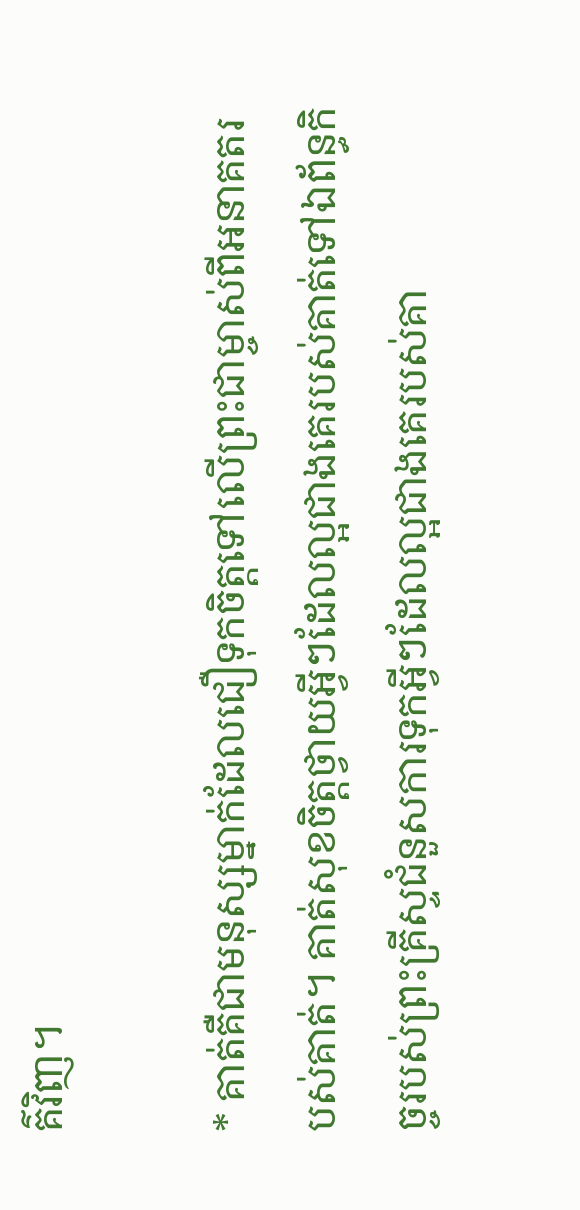គ៌វិញ។

* គាត់គឺជាមនុស្សម្នាក់ដែលជឿទុកចិត្តទៅលើព្រះជាម្ចាស់ពីអនាគតរបស់គាត់។ គាត់សុខចិត្តថ្វាយអ្វីៗដែលល្អជាងគេរបស់គាត់ទៅឯព័ន្ធកិច្ចរបស់ព្រះគ្រីស្ទជំនួសការទុកអ្វីៗដែលល្អជាងគេរបស់គា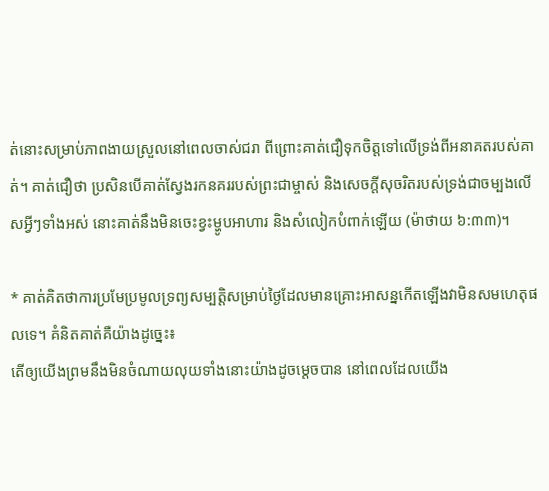ត់នោះសម្រាប់ភាពងាយស្រួលនៅពេលចាស់ជរា ពីព្រោះគាត់ជឿទុកចិត្តទៅលើទ្រង់ពីអនាគតរបស់គាត់។ គាត់ជឿថា ប្រសិនបើគាត់ស្វែងរកនគររបស់ព្រះជាម្ចាស់ និងសេចក្តីសុចរិតរបស់ទ្រង់ជាចម្បងលើសអ្វីៗទាំងអស់ នោះគាត់នឹងមិនចេះខ្វះម្ហូបអាហារ និងសំលៀកបំពាក់ឡើយ (ម៉ាថាយ ៦:៣៣)។

* គាត់គិតថាការប្រមែប្រមូលទ្រព្យសម្បត្តិសម្រាប់ថ្ងៃដែលមានគ្រោះអាសន្នកើតឡើងវាមិនសមហេតុផលទេ។ គំនិតគាត់គឺយ៉ាងដូច្នេះ៖
តើឲ្យយើងព្រមនឹងមិនចំណាយលុយទាំងនោះយ៉ាងដូចម្ដេចបាន នៅពេលដែលយើង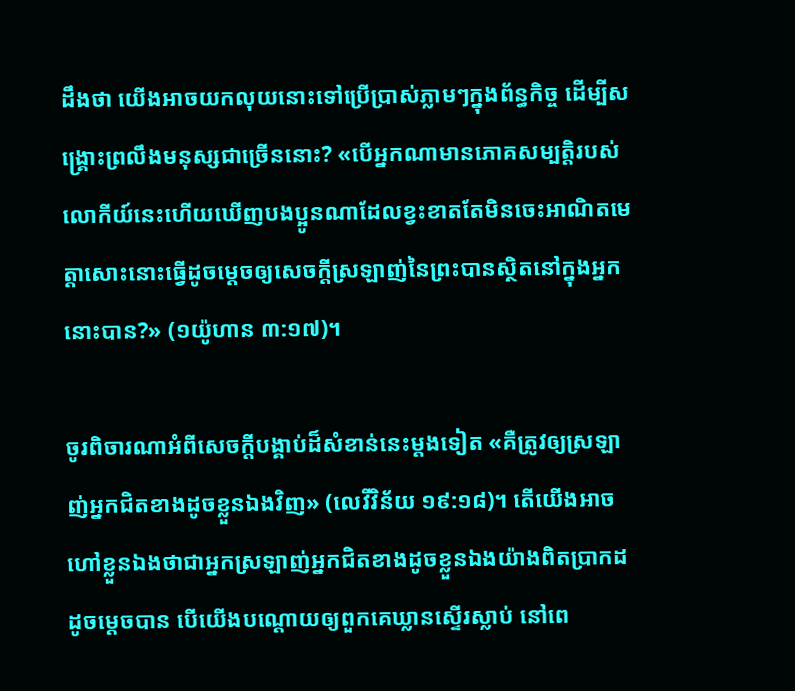ដឹងថា យើងអាចយកលុយនោះទៅប្រើប្រាស់ភ្លាមៗក្នុងព័ន្ធកិច្ច ដើម្បីសង្គ្រោះព្រលឹងមនុស្សជាច្រើននោះ? «បើអ្នកណាមានភោគសម្បត្តិរបស់លោកីយ៍នេះហើយឃើញបងប្អូនណាដែលខ្វះខាតតែមិនចេះអាណិតមេត្តាសោះនោះធ្វើដូចម្ដេចឲ្យសេចក្តីស្រឡាញ់នៃព្រះបានស្ថិតនៅក្នុងអ្នកនោះបាន?» (១យ៉ូហាន ៣:១៧)។

ចូរពិចារណាអំពីសេចក្តីបង្គាប់ដ៏សំខាន់នេះម្តងទៀត «គឺត្រូវឲ្យស្រឡាញ់អ្នកជិតខាងដូចខ្លួនឯងវិញ» (លេវីវិន័យ ១៩:១៨)។ តើយើងអាចហៅខ្លួនឯងថាជាអ្នកស្រឡាញ់អ្នកជិតខាងដូចខ្លួនឯងយ៉ាងពិតប្រាកដដូចម្តេចបាន បើយើងបណ្ដោយឲ្យពួកគេឃ្លានស្ទើរស្លាប់ នៅពេ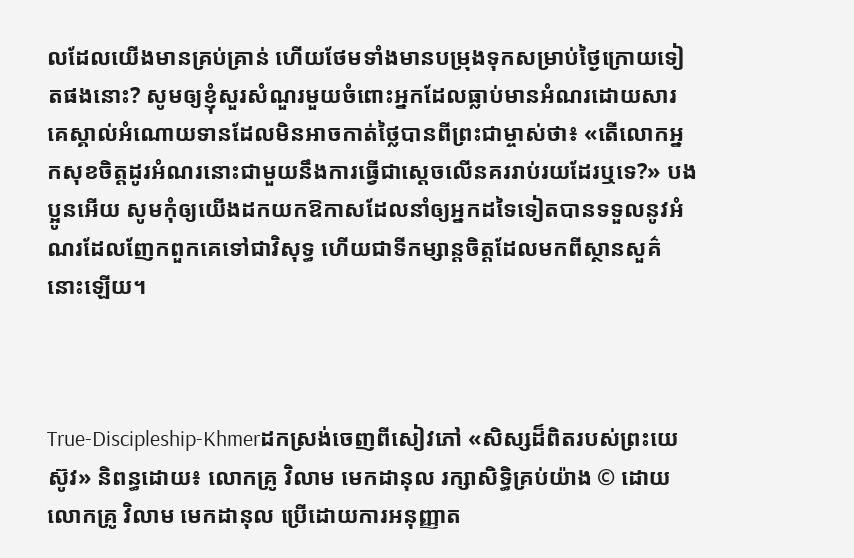លដែលយើងមានគ្រប់គ្រាន់ ហើយថែមទាំងមានបម្រុងទុកសម្រាប់ថ្ងៃក្រោយទៀតផងនោះ? សូមឲ្យខ្ញុំសួរសំណួរមួយចំពោះអ្នកដែលធ្លាប់មានអំណរដោយសារគេស្គាល់អំណោយទានដែលមិនអាចកាត់ថ្លៃបានពីព្រះជាម្ចាស់ថា៖ «តើលោកអ្នកសុខចិត្តដូរអំណរនោះជាមួយនឹងការធ្វើជាស្តេចលើនគររាប់រយដែរឬទេ?» បងប្អូនអើយ សូមកុំឲ្យយើងដកយកឱកាសដែលនាំឲ្យអ្នកដទៃទៀតបានទទួលនូវអំណរដែលញែកពួកគេទៅជាវិសុទ្ធ ហើយជាទីកម្សាន្តចិត្តដែលមកពីស្ថានសួគ៌នោះឡើយ។



True-Discipleship-Khmerដកស្រង់ចេញពីសៀវភៅ «សិស្សដ៏ពិតរបស់ព្រះយេស៊ូវ» និពន្ធដោយ៖ លោកគ្រូ វិលាម មេកដានុល រក្សាសិទ្ធិគ្រប់យ៉ាង © ដោយលោកគ្រូ វិលាម មេកដានុល ប្រើដោយការអនុញ្ញាត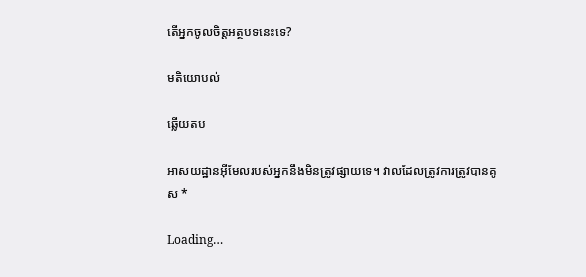តើអ្នកចូលចិត្តអត្ថបទនេះទេ?

មតិយោបល់

ឆ្លើយតប

អាសយដ្ឋានអ៊ីមែលរបស់អ្នកនឹងមិនត្រូវផ្សាយទេ។ វាលដែលត្រូវការត្រូវបានគូស *

Loading…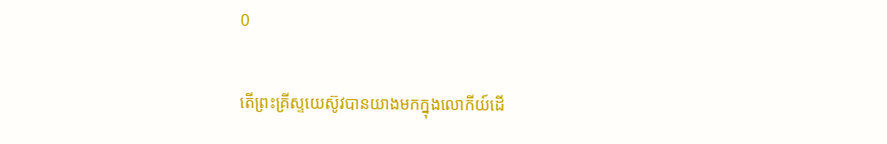0

តើព្រះគ្រីស្ទយេស៊ូវបានយាងមកក្នុងលោកីយ៍ដើ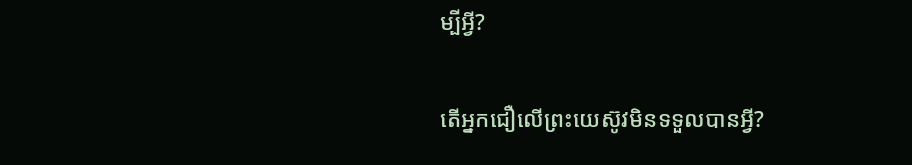ម្បីអ្វី?

តើអ្នកជឿលើព្រះយេស៊ូវមិនទទួលបានអ្វី?